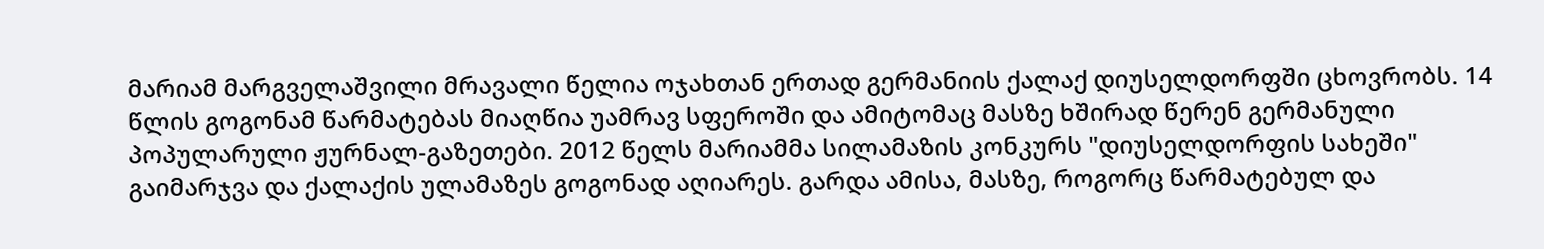მარიამ მარგველაშვილი მრავალი წელია ოჯახთან ერთად გერმანიის ქალაქ დიუსელდორფში ცხოვრობს. 14 წლის გოგონამ წარმატებას მიაღწია უამრავ სფეროში და ამიტომაც მასზე ხშირად წერენ გერმანული პოპულარული ჟურნალ-გაზეთები. 2012 წელს მარიამმა სილამაზის კონკურს "დიუსელდორფის სახეში" გაიმარჯვა და ქალაქის ულამაზეს გოგონად აღიარეს. გარდა ამისა, მასზე, როგორც წარმატებულ და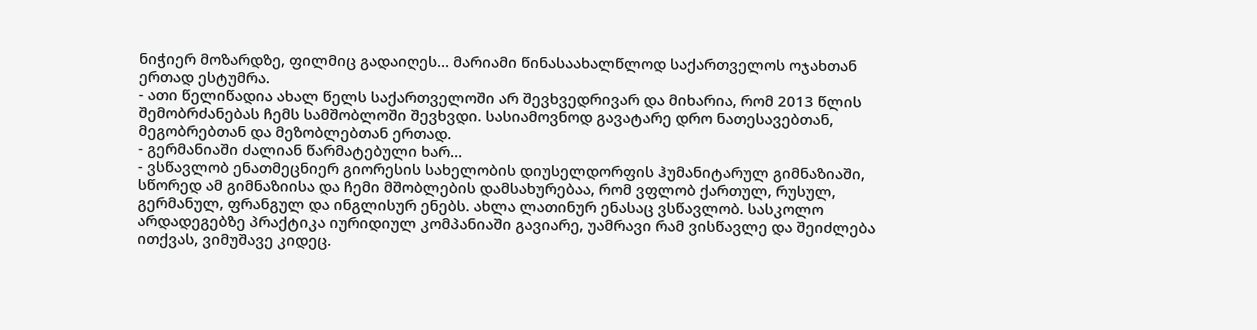ნიჭიერ მოზარდზე, ფილმიც გადაიღეს... მარიამი წინასაახალწლოდ საქართველოს ოჯახთან ერთად ესტუმრა.
- ათი წელიწადია ახალ წელს საქართველოში არ შევხვედრივარ და მიხარია, რომ 2013 წლის შემობრძანებას ჩემს სამშობლოში შევხვდი. სასიამოვნოდ გავატარე დრო ნათესავებთან, მეგობრებთან და მეზობლებთან ერთად.
- გერმანიაში ძალიან წარმატებული ხარ...
- ვსწავლობ ენათმეცნიერ გიორესის სახელობის დიუსელდორფის ჰუმანიტარულ გიმნაზიაში, სწორედ ამ გიმნაზიისა და ჩემი მშობლების დამსახურებაა, რომ ვფლობ ქართულ, რუსულ, გერმანულ, ფრანგულ და ინგლისურ ენებს. ახლა ლათინურ ენასაც ვსწავლობ. სასკოლო არდადეგებზე პრაქტიკა იურიდიულ კომპანიაში გავიარე, უამრავი რამ ვისწავლე და შეიძლება ითქვას, ვიმუშავე კიდეც.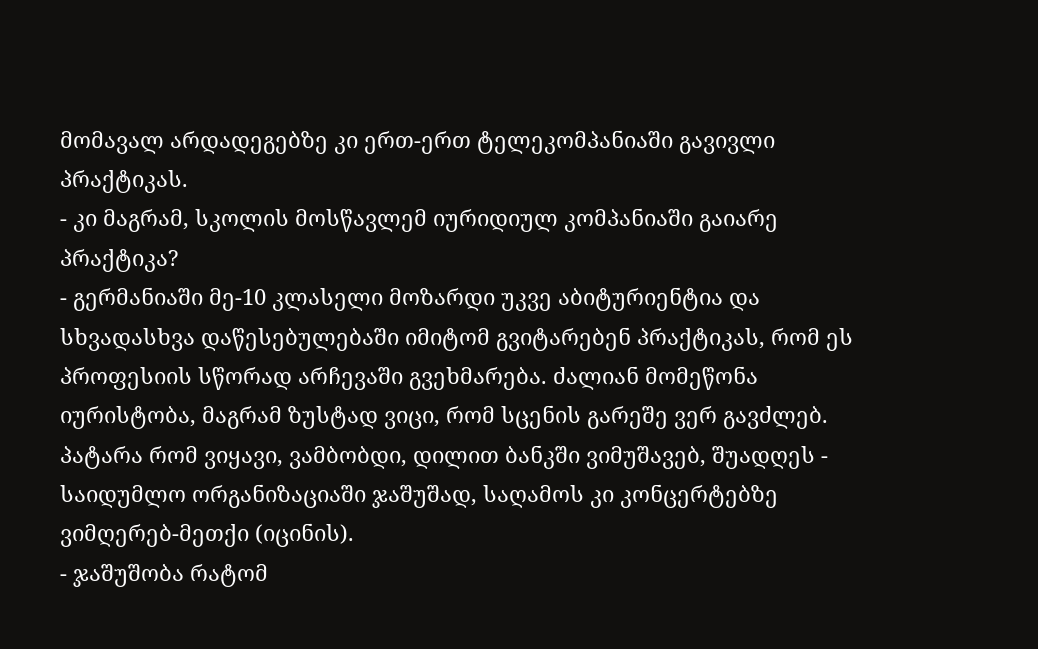მომავალ არდადეგებზე კი ერთ-ერთ ტელეკომპანიაში გავივლი პრაქტიკას.
- კი მაგრამ, სკოლის მოსწავლემ იურიდიულ კომპანიაში გაიარე პრაქტიკა?
- გერმანიაში მე-10 კლასელი მოზარდი უკვე აბიტურიენტია და სხვადასხვა დაწესებულებაში იმიტომ გვიტარებენ პრაქტიკას, რომ ეს პროფესიის სწორად არჩევაში გვეხმარება. ძალიან მომეწონა იურისტობა, მაგრამ ზუსტად ვიცი, რომ სცენის გარეშე ვერ გავძლებ. პატარა რომ ვიყავი, ვამბობდი, დილით ბანკში ვიმუშავებ, შუადღეს - საიდუმლო ორგანიზაციაში ჯაშუშად, საღამოს კი კონცერტებზე ვიმღერებ-მეთქი (იცინის).
- ჯაშუშობა რატომ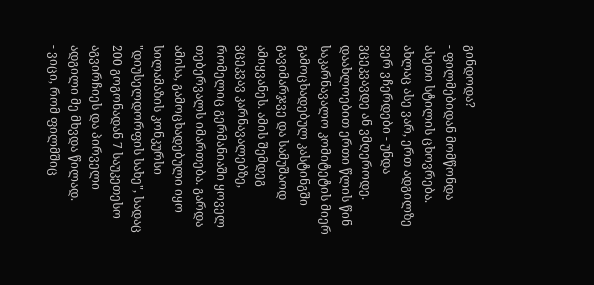გინდოდა?
- ფილმებიდან მომწონდა ასეთი სტილის ცხოვრება. ახლაც ასე ვარ, ერთ ადგილზე ვერ ვჩერდები - უნდა ვცეკვავდე ან ვმღეროდე. დაახლოებით ერთი წლის წინ საკარნავალო კომიტეტის მიერ გამოცხადებულ კასტინგში გავიმარჯვე და სამუშაოდ ამიყვანეს. ამის შემდეგ ვცეკვავ კარნავალებზე, რომელიც გერმანიაში ყოველ თებერვალს იმართება. გარდა ამისა, გამოცხადებული იყო სილამაზის კონკურსი "დიუსელდორფის სახე", სადაც 200 გოგონადან 7 საუკეთესო აგვირჩიეს და პირველი ადგილი მე მხვდა წილად.
- ვიცი, რომ ფილმშიც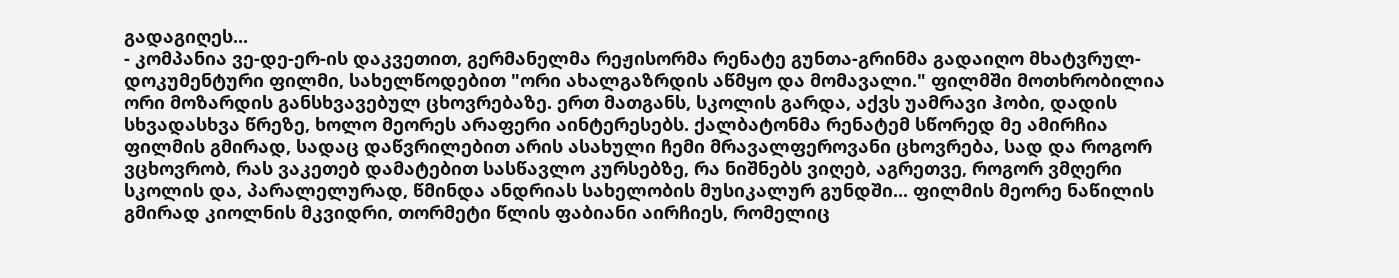გადაგიღეს...
- კომპანია ვე-დე-ერ-ის დაკვეთით, გერმანელმა რეჟისორმა რენატე გუნთა-გრინმა გადაიღო მხატვრულ-დოკუმენტური ფილმი, სახელწოდებით "ორი ახალგაზრდის აწმყო და მომავალი." ფილმში მოთხრობილია ორი მოზარდის განსხვავებულ ცხოვრებაზე. ერთ მათგანს, სკოლის გარდა, აქვს უამრავი ჰობი, დადის სხვადასხვა წრეზე, ხოლო მეორეს არაფერი აინტერესებს. ქალბატონმა რენატემ სწორედ მე ამირჩია ფილმის გმირად, სადაც დაწვრილებით არის ასახული ჩემი მრავალფეროვანი ცხოვრება, სად და როგორ ვცხოვრობ, რას ვაკეთებ დამატებით სასწავლო კურსებზე, რა ნიშნებს ვიღებ, აგრეთვე, როგორ ვმღერი სკოლის და, პარალელურად, წმინდა ანდრიას სახელობის მუსიკალურ გუნდში... ფილმის მეორე ნაწილის გმირად კიოლნის მკვიდრი, თორმეტი წლის ფაბიანი აირჩიეს, რომელიც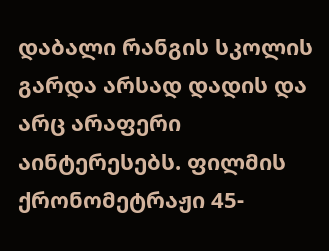დაბალი რანგის სკოლის გარდა არსად დადის და არც არაფერი აინტერესებს. ფილმის ქრონომეტრაჟი 45-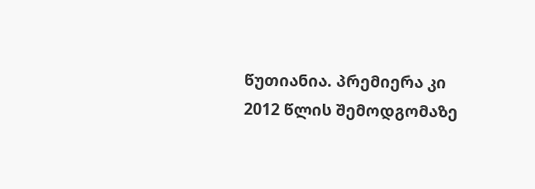წუთიანია. პრემიერა კი 2012 წლის შემოდგომაზე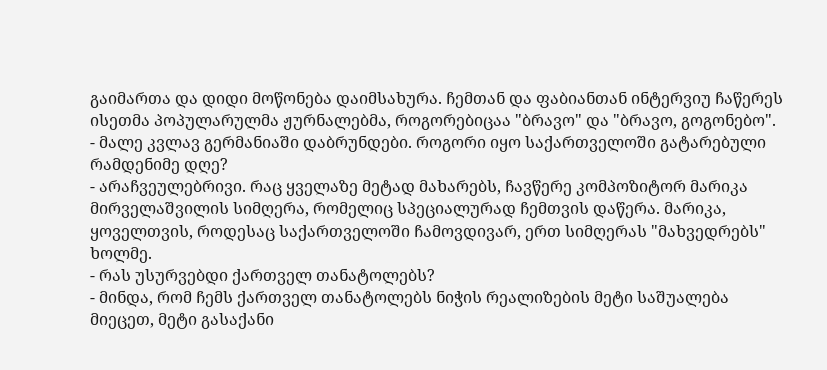გაიმართა და დიდი მოწონება დაიმსახურა. ჩემთან და ფაბიანთან ინტერვიუ ჩაწერეს ისეთმა პოპულარულმა ჟურნალებმა, როგორებიცაა "ბრავო" და "ბრავო, გოგონებო".
- მალე კვლავ გერმანიაში დაბრუნდები. როგორი იყო საქართველოში გატარებული რამდენიმე დღე?
- არაჩვეულებრივი. რაც ყველაზე მეტად მახარებს, ჩავწერე კომპოზიტორ მარიკა მირველაშვილის სიმღერა, რომელიც სპეციალურად ჩემთვის დაწერა. მარიკა,
ყოველთვის, როდესაც საქართველოში ჩამოვდივარ, ერთ სიმღერას "მახვედრებს" ხოლმე.
- რას უსურვებდი ქართველ თანატოლებს?
- მინდა, რომ ჩემს ქართველ თანატოლებს ნიჭის რეალიზების მეტი საშუალება მიეცეთ, მეტი გასაქანი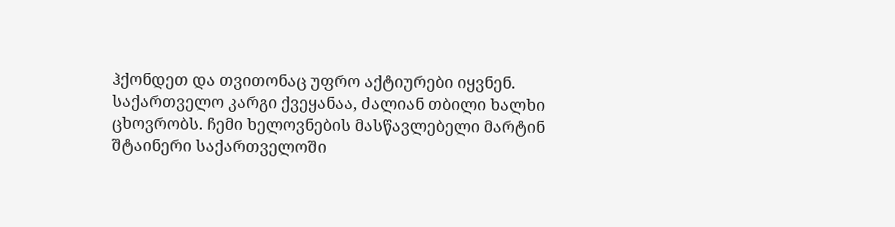ჰქონდეთ და თვითონაც უფრო აქტიურები იყვნენ. საქართველო კარგი ქვეყანაა, ძალიან თბილი ხალხი ცხოვრობს. ჩემი ხელოვნების მასწავლებელი მარტინ შტაინერი საქართველოში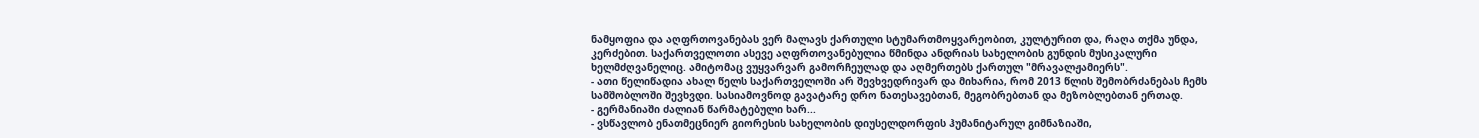ნამყოფია და აღფრთოვანებას ვერ მალავს ქართული სტუმართმოყვარეობით, კულტურით და, რაღა თქმა უნდა, კერძებით. საქართველოთი ასევე აღფრთოვანებულია წმინდა ანდრიას სახელობის გუნდის მუსიკალური ხელმძღვანელიც. ამიტომაც ვუყვარვარ გამორჩეულად და აღმერთებს ქართულ "მრავალჟამიერს".
- ათი წელიწადია ახალ წელს საქართველოში არ შევხვედრივარ და მიხარია, რომ 2013 წლის შემობრძანებას ჩემს სამშობლოში შევხვდი. სასიამოვნოდ გავატარე დრო ნათესავებთან, მეგობრებთან და მეზობლებთან ერთად.
- გერმანიაში ძალიან წარმატებული ხარ...
- ვსწავლობ ენათმეცნიერ გიორესის სახელობის დიუსელდორფის ჰუმანიტარულ გიმნაზიაში,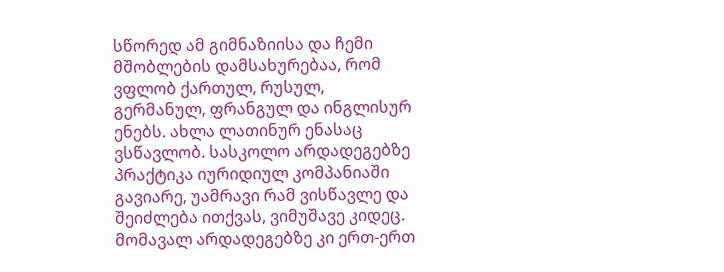სწორედ ამ გიმნაზიისა და ჩემი მშობლების დამსახურებაა, რომ ვფლობ ქართულ, რუსულ, გერმანულ, ფრანგულ და ინგლისურ ენებს. ახლა ლათინურ ენასაც ვსწავლობ. სასკოლო არდადეგებზე პრაქტიკა იურიდიულ კომპანიაში გავიარე, უამრავი რამ ვისწავლე და შეიძლება ითქვას, ვიმუშავე კიდეც. მომავალ არდადეგებზე კი ერთ-ერთ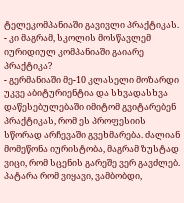ტელეკომპანიაში გავივლი პრაქტიკას.
- კი მაგრამ, სკოლის მოსწავლემ იურიდიულ კომპანიაში გაიარე პრაქტიკა?
- გერმანიაში მე-10 კლასელი მოზარდი უკვე აბიტურიენტია და სხვადასხვა დაწესებულებაში იმიტომ გვიტარებენ პრაქტიკას, რომ ეს პროფესიის სწორად არჩევაში გვეხმარება. ძალიან მომეწონა იურისტობა, მაგრამ ზუსტად ვიცი, რომ სცენის გარეშე ვერ გავძლებ. პატარა რომ ვიყავი, ვამბობდი,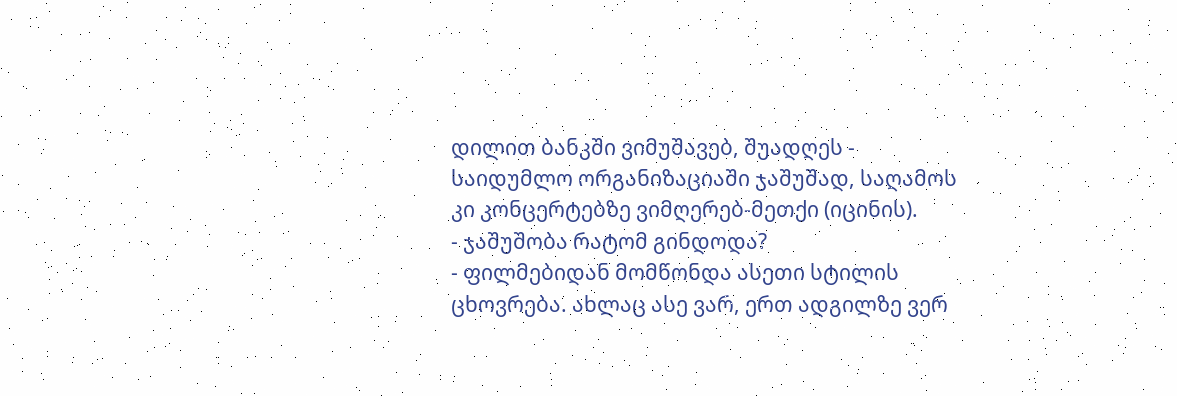დილით ბანკში ვიმუშავებ, შუადღეს - საიდუმლო ორგანიზაციაში ჯაშუშად, საღამოს კი კონცერტებზე ვიმღერებ-მეთქი (იცინის).
- ჯაშუშობა რატომ გინდოდა?
- ფილმებიდან მომწონდა ასეთი სტილის ცხოვრება. ახლაც ასე ვარ, ერთ ადგილზე ვერ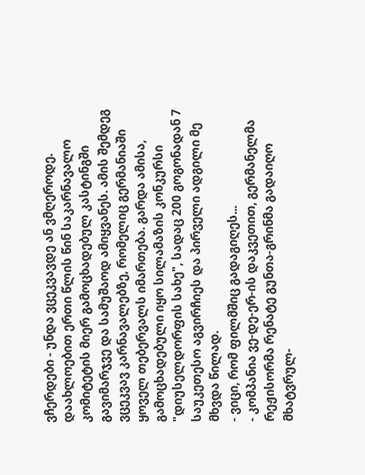ვჩერდები - უნდა ვცეკვავდე ან ვმღეროდე. დაახლოებით ერთი წლის წინ საკარნავალო კომიტეტის მიერ გამოცხადებულ კასტინგში გავიმარჯვე და სამუშაოდ ამიყვანეს. ამის შემდეგ ვცეკვავ კარნავალებზე, რომელიც გერმანიაში ყოველ თებერვალს იმართება. გარდა ამისა, გამოცხადებული იყო სილამაზის კონკურსი "დიუსელდორფის სახე", სადაც 200 გოგონადან 7 საუკეთესო აგვირჩიეს და პირველი ადგილი მე მხვდა წილად.
- ვიცი, რომ ფილმშიც გადაგიღეს...
- კომპანია ვე-დე-ერ-ის დაკვეთით, გერმანელმა რეჟისორმა რენატე გუნთა-გრინმა გადაიღო მხატვრულ-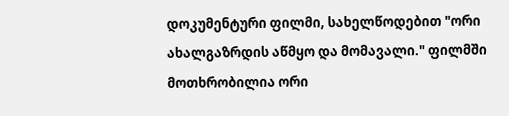დოკუმენტური ფილმი, სახელწოდებით "ორი ახალგაზრდის აწმყო და მომავალი." ფილმში მოთხრობილია ორი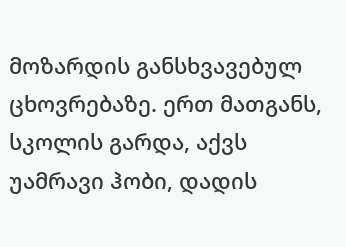მოზარდის განსხვავებულ ცხოვრებაზე. ერთ მათგანს, სკოლის გარდა, აქვს უამრავი ჰობი, დადის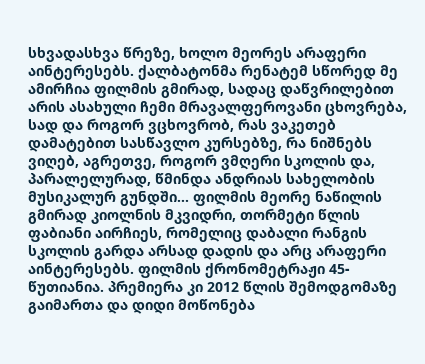სხვადასხვა წრეზე, ხოლო მეორეს არაფერი აინტერესებს. ქალბატონმა რენატემ სწორედ მე ამირჩია ფილმის გმირად, სადაც დაწვრილებით არის ასახული ჩემი მრავალფეროვანი ცხოვრება, სად და როგორ ვცხოვრობ, რას ვაკეთებ დამატებით სასწავლო კურსებზე, რა ნიშნებს ვიღებ, აგრეთვე, როგორ ვმღერი სკოლის და, პარალელურად, წმინდა ანდრიას სახელობის მუსიკალურ გუნდში... ფილმის მეორე ნაწილის გმირად კიოლნის მკვიდრი, თორმეტი წლის ფაბიანი აირჩიეს, რომელიც დაბალი რანგის სკოლის გარდა არსად დადის და არც არაფერი აინტერესებს. ფილმის ქრონომეტრაჟი 45-წუთიანია. პრემიერა კი 2012 წლის შემოდგომაზე გაიმართა და დიდი მოწონება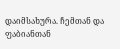დაიმსახურა. ჩემთან და ფაბიანთან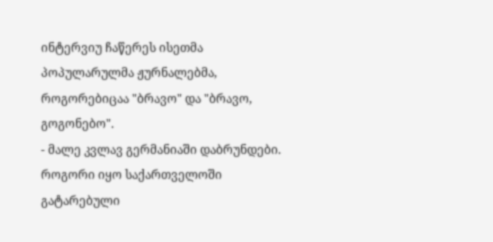ინტერვიუ ჩაწერეს ისეთმა პოპულარულმა ჟურნალებმა, როგორებიცაა "ბრავო" და "ბრავო, გოგონებო".
- მალე კვლავ გერმანიაში დაბრუნდები. როგორი იყო საქართველოში გატარებული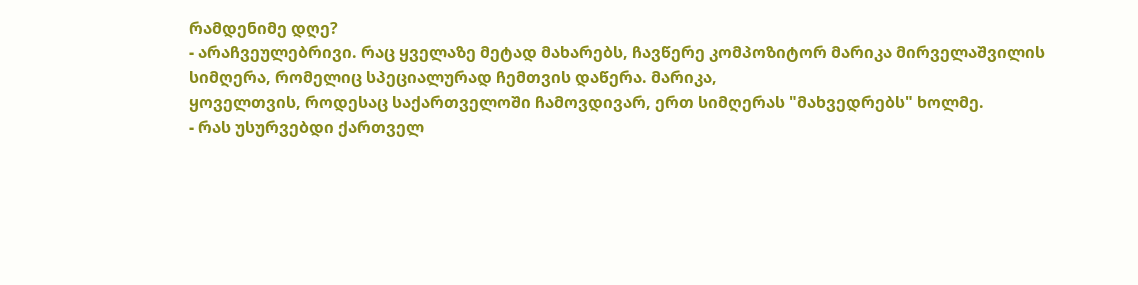რამდენიმე დღე?
- არაჩვეულებრივი. რაც ყველაზე მეტად მახარებს, ჩავწერე კომპოზიტორ მარიკა მირველაშვილის სიმღერა, რომელიც სპეციალურად ჩემთვის დაწერა. მარიკა,
ყოველთვის, როდესაც საქართველოში ჩამოვდივარ, ერთ სიმღერას "მახვედრებს" ხოლმე.
- რას უსურვებდი ქართველ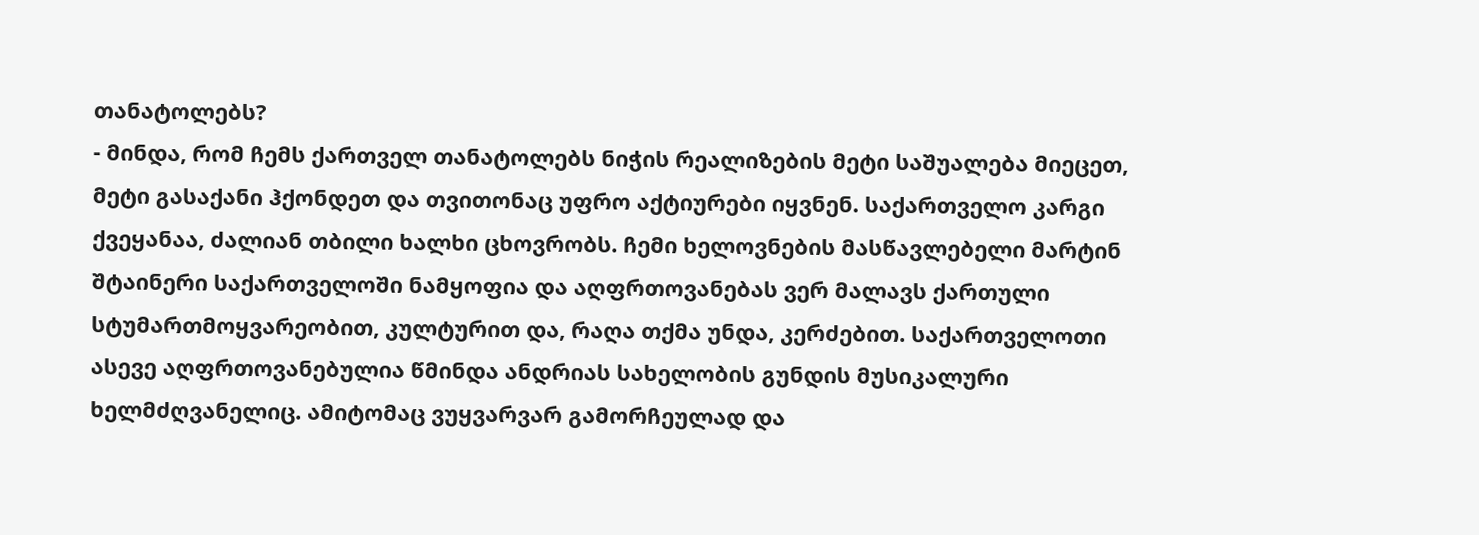თანატოლებს?
- მინდა, რომ ჩემს ქართველ თანატოლებს ნიჭის რეალიზების მეტი საშუალება მიეცეთ, მეტი გასაქანი ჰქონდეთ და თვითონაც უფრო აქტიურები იყვნენ. საქართველო კარგი ქვეყანაა, ძალიან თბილი ხალხი ცხოვრობს. ჩემი ხელოვნების მასწავლებელი მარტინ შტაინერი საქართველოში ნამყოფია და აღფრთოვანებას ვერ მალავს ქართული სტუმართმოყვარეობით, კულტურით და, რაღა თქმა უნდა, კერძებით. საქართველოთი ასევე აღფრთოვანებულია წმინდა ანდრიას სახელობის გუნდის მუსიკალური ხელმძღვანელიც. ამიტომაც ვუყვარვარ გამორჩეულად და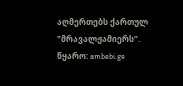აღმერთებს ქართულ "მრავალჟამიერს".
წყარო: ambebi.ge